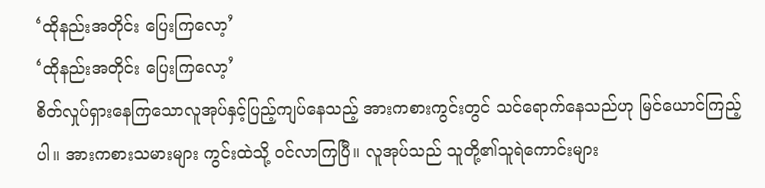‘ထိုနည်းအတိုင်း ပြေးကြလော့’
‘ထိုနည်းအတိုင်း ပြေးကြလော့’
စိတ်လှုပ်ရှားနေကြသောလူအုပ်နှင့်ပြည့်ကျပ်နေသည့် အားကစားကွင်းတွင် သင်ရောက်နေသည်ဟု မြင်ယောင်ကြည့်ပါ။ အားကစားသမားများ ကွင်းထဲသို့ ဝင်လာကြပြီ။ လူအုပ်သည် သူတို့၏သူရဲကောင်းများ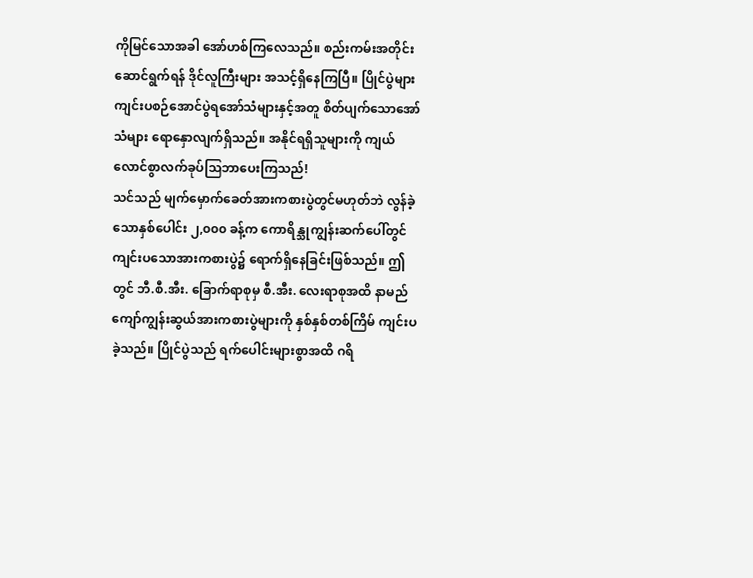ကိုမြင်သောအခါ အော်ဟစ်ကြလေသည်။ စည်းကမ်းအတိုင်းဆောင်ရွက်ရန် ဒိုင်လူကြီးများ အသင့်ရှိနေကြပြီ။ ပြိုင်ပွဲများကျင်းပစဉ်အောင်ပွဲရအော်သံများနှင့်အတူ စိတ်ပျက်သောအော်သံများ ရောနှောလျက်ရှိသည်။ အနိုင်ရရှိသူများကို ကျယ်လောင်စွာလက်ခုပ်သြဘာပေးကြသည်!
သင်သည် မျက်မှောက်ခေတ်အားကစားပွဲတွင်မဟုတ်ဘဲ လွန်ခဲ့သောနှစ်ပေါင်း ၂,၀၀၀ ခန့်က ကောရိန္သုကျွန်းဆက်ပေါ်တွင် ကျင်းပသောအားကစားပွဲ၌ ရောက်ရှိနေခြင်းဖြစ်သည်။ ဤတွင် ဘီ.စီ.အီး. ခြောက်ရာစုမှ စီ.အီး. လေးရာစုအထိ နာမည်ကျော်ကျွန်းဆွယ်အားကစားပွဲများကို နှစ်နှစ်တစ်ကြိမ် ကျင်းပခဲ့သည်။ ပြိုင်ပွဲသည် ရက်ပေါင်းများစွာအထိ ဂရိ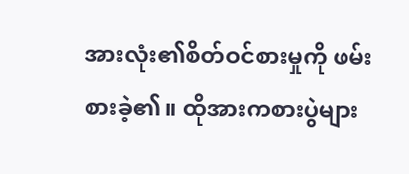အားလုံး၏စိတ်ဝင်စားမှုကို ဖမ်းစားခဲ့၏။ ထိုအားကစားပွဲများ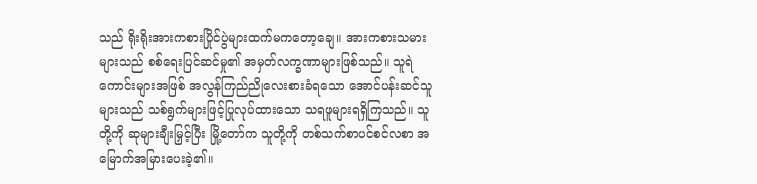သည် ရိုးရိုးအားကစားပြိုင်ပွဲများထက်မကတော့ချေ။ အားကစားသမားများသည် စစ်ရေးပြင်ဆင်မှု၏ အမှတ်လက္ခဏာများဖြစ်သည်။ သူရဲကောင်းများအဖြစ် အလွန်ကြည်ညိုလေးစားခံရသော အောင်ပန်းဆင်သူများသည် သစ်ရွက်များဖြင့်ပြုလုပ်ထားသော သရဖူများရရှိကြသည်။ သူတို့ကို ဆုများချီးမြှင့်ပြီး မြို့တော်က သူတို့ကို တစ်သက်စာပင်စင်လစာ အမြောက်အမြားပေးခဲ့၏။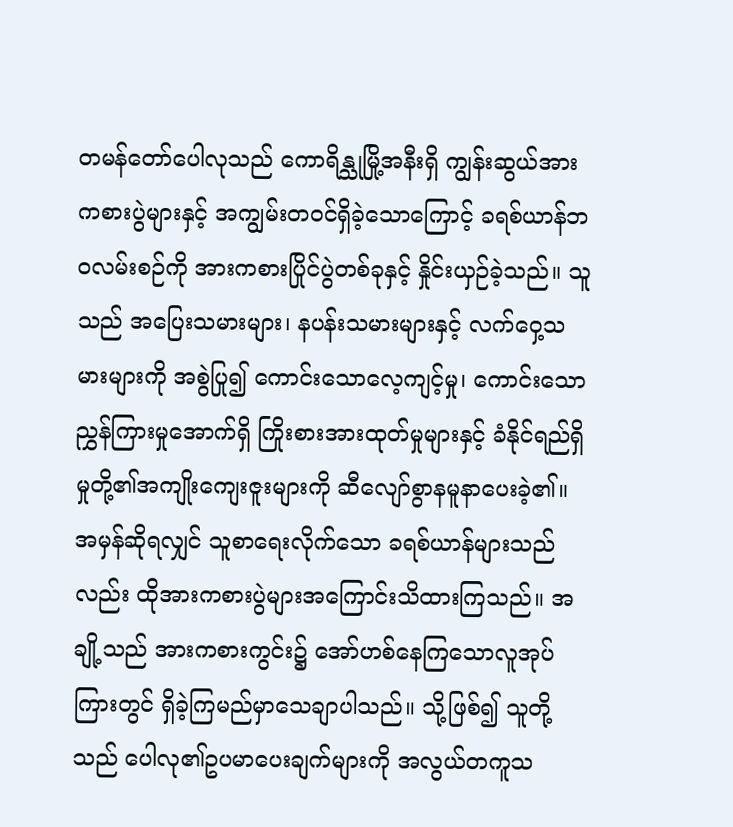တမန်တော်ပေါလုသည် ကောရိန္သုမြို့အနီးရှိ ကျွန်းဆွယ်အားကစားပွဲများနှင့် အကျွမ်းတဝင်ရှိခဲ့သောကြောင့် ခရစ်ယာန်ဘဝလမ်းစဉ်ကို အားကစားပြိုင်ပွဲတစ်ခုနှင့် နှိုင်းယှဉ်ခဲ့သည်။ သူသည် အပြေးသမားများ၊ နပန်းသမားများနှင့် လက်ဝှေ့သမားများကို အစွဲပြု၍ ကောင်းသောလေ့ကျင့်မှု၊ ကောင်းသောညွှန်ကြားမှုအောက်ရှိ ကြိုးစားအားထုတ်မှုများနှင့် ခံနိုင်ရည်ရှိမှုတို့၏အကျိုးကျေးဇူးများကို ဆီလျော်စွာနမူနာပေးခဲ့၏။ အမှန်ဆိုရလျှင် သူစာရေးလိုက်သော ခရစ်ယာန်များသည်လည်း ထိုအားကစားပွဲများအကြောင်းသိထားကြသည်။ အချို့သည် အားကစားကွင်း၌ အော်ဟစ်နေကြသောလူအုပ်ကြားတွင် ရှိခဲ့ကြမည်မှာသေချာပါသည်။ သို့ဖြစ်၍ သူတို့သည် ပေါလု၏ဥပမာပေးချက်များကို အလွယ်တကူသ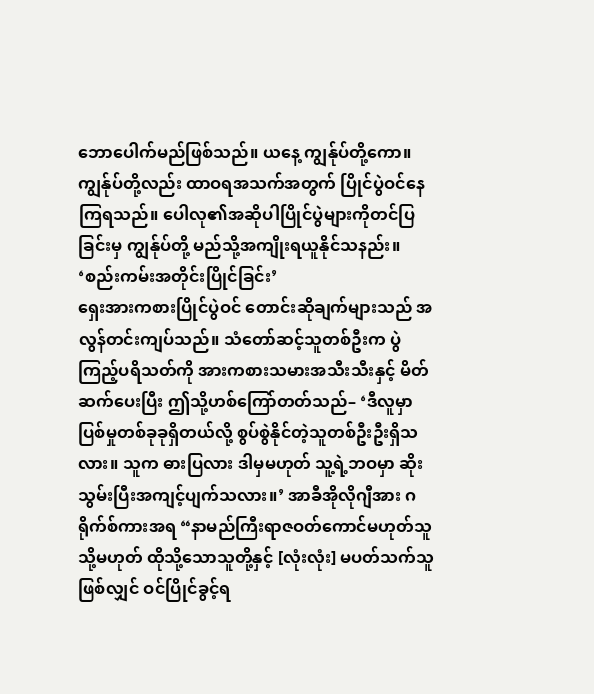ဘောပေါက်မည်ဖြစ်သည်။ ယနေ့ ကျွန်ုပ်တို့ကော။ ကျွန်ုပ်တို့လည်း ထာဝရအသက်အတွက် ပြိုင်ပွဲဝင်နေကြရသည်။ ပေါလု၏အဆိုပါပြိုင်ပွဲများကိုတင်ပြခြင်းမှ ကျွန်ုပ်တို့ မည်သို့အကျိုးရယူနိုင်သနည်း။
‘စည်းကမ်းအတိုင်းပြိုင်ခြင်း’
ရှေးအားကစားပြိုင်ပွဲဝင် တောင်းဆိုချက်များသည် အလွန်တင်းကျပ်သည်။ သံတော်ဆင့်သူတစ်ဦးက ပွဲကြည့်ပရိသတ်ကို အားကစားသမားအသီးသီးနှင့် မိတ်ဆက်ပေးပြီး ဤသို့ဟစ်ကြော်တတ်သည်– ‘ဒီလူမှာ ပြစ်မှုတစ်ခုခုရှိတယ်လို့ စွပ်စွဲနိုင်တဲ့သူတစ်ဦးဦးရှိသလား။ သူက ဓားပြလား ဒါမှမဟုတ် သူ့ရဲ့ဘဝမှာ ဆိုးသွမ်းပြီးအကျင့်ပျက်သလား။’ အာခီအိုလိုဂျီအား ဂရိုက်စ်ကားအရ “နာမည်ကြီးရာဇဝတ်ကောင်မဟုတ်သူ သို့မဟုတ် ထိုသို့သောသူတို့နှင့် [လုံးလုံး] မပတ်သက်သူဖြစ်လျှင် ဝင်ပြိုင်ခွင့်ရ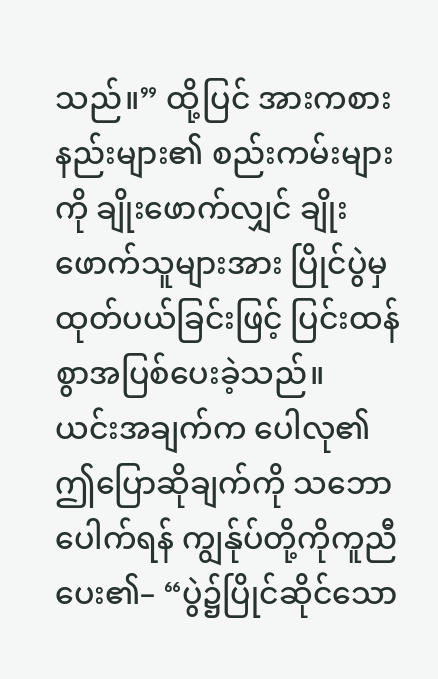သည်။” ထို့ပြင် အားကစားနည်းများ၏ စည်းကမ်းများကို ချိုးဖောက်လျှင် ချိုးဖောက်သူများအား ပြိုင်ပွဲမှထုတ်ပယ်ခြင်းဖြင့် ပြင်းထန်စွာအပြစ်ပေးခဲ့သည်။
ယင်းအချက်က ပေါလု၏ဤပြောဆိုချက်ကို သဘောပေါက်ရန် ကျွန်ုပ်တို့ကိုကူညီပေး၏– “ပွဲ၌ပြိုင်ဆိုင်သော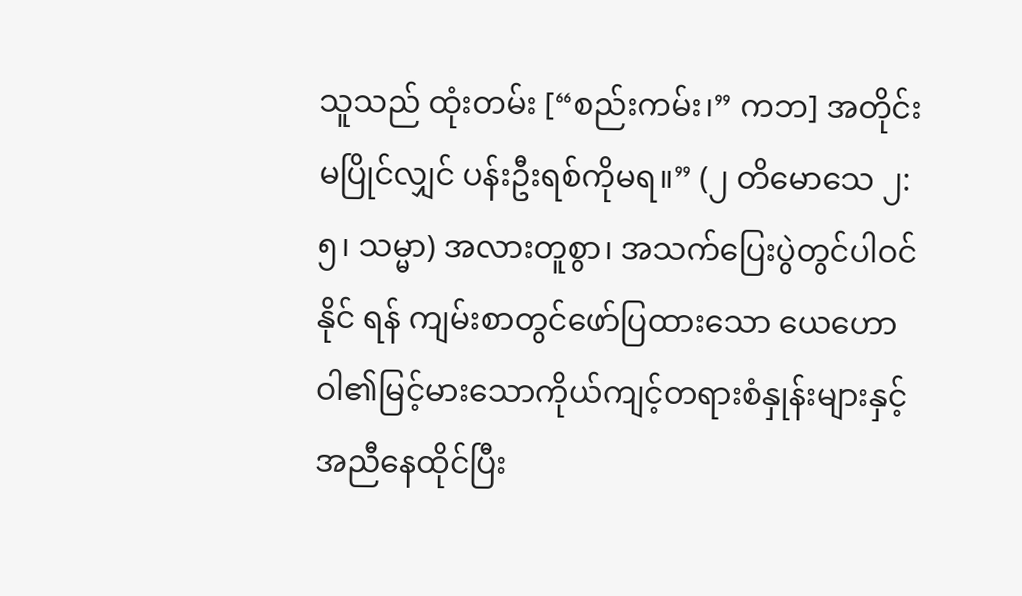သူသည် ထုံးတမ်း [“စည်းကမ်း၊” ကဘ] အတိုင်းမပြိုင်လျှင် ပန်းဦးရစ်ကိုမရ။” (၂ တိမောသေ ၂:၅၊ သမ္မာ) အလားတူစွာ၊ အသက်ပြေးပွဲတွင်ပါဝင်နိုင် ရန် ကျမ်းစာတွင်ဖော်ပြထားသော ယေဟောဝါ၏မြင့်မားသောကိုယ်ကျင့်တရားစံနှုန်းများနှင့်အညီနေထိုင်ပြီး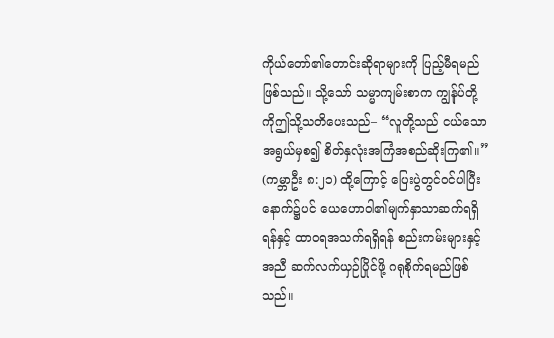ကိုယ်တော်၏တောင်းဆိုရာများကို ပြည့်မီရမည်ဖြစ်သည်။ သို့သော် သမ္မာကျမ်းစာက ကျွန်ုပ်တို့ကိုဤသို့သတိပေးသည်– “လူတို့သည် ငယ်သောအရွယ်မှစ၍ စိတ်နှလုံးအကြံအစည်ဆိုးကြ၏။” (ကမ္ဘာဦး ၈:၂၁) ထို့ကြောင့် ပြေးပွဲတွင်ဝင်ပါပြီးနောက်၌ပင် ယေဟောဝါ၏မျက်နှာသာဆက်ရရှိရန်နှင့် ထာဝရအသက်ရရှိရန် စည်းကမ်းများနှင့်အညီ ဆက်လက်ယှဉ်ပြိုင်ဖို့ ဂရုစိုက်ရမည်ဖြစ်သည်။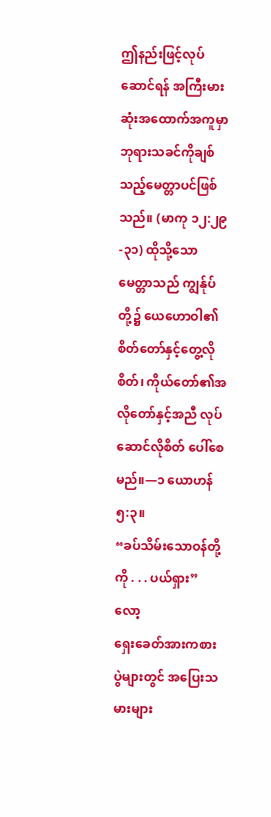ဤနည်းဖြင့်လုပ်ဆောင်ရန် အကြီးမားဆုံးအထောက်အကူမှာ ဘုရားသခင်ကိုချစ်သည့်မေတ္တာပင်ဖြစ်သည်။ (မာကု ၁၂:၂၉-၃၁) ထိုသို့သောမေတ္တာသည် ကျွန်ုပ်တို့၌ ယေဟောဝါ၏စိတ်တော်နှင့်တွေ့လိုစိတ်၊ ကိုယ်တော်၏အလိုတော်နှင့်အညီ လုပ်ဆောင်လိုစိတ် ပေါ်စေမည်။—၁ ယောဟန် ၅:၃။
“ခပ်သိမ်းသောဝန်တို့ကို . . . ပယ်ရှား” လော့
ရှေးခေတ်အားကစားပွဲများတွင် အပြေးသမားများ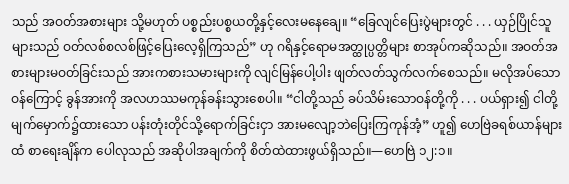သည် အဝတ်အစားများ သို့မဟုတ် ပစ္စည်းပစ္စယတို့နှင့်လေးမနေချေ။ “ခြေလျင်ပြေးပွဲများတွင် . . . ယှဉ်ပြိုင်သူများသည် ဝတ်လစ်စလစ်ဖြင့်ပြေးလေ့ရှိကြသည်” ဟု ဂရိနှင့်ရောမအတ္ထုပ္ပတ္တိများ စာအုပ်ကဆိုသည်။ အဝတ်အစားများမဝတ်ခြင်းသည် အားကစားသမားများကို လျင်မြန်ပေါ့ပါး ဖျတ်လတ်သွက်လက်စေသည်။ မလိုအပ်သောဝန်ကြောင့် ခွန်အားကို အလဟဿမကုန်ခန်းသွားစေပါ။ “ငါတို့သည် ခပ်သိမ်းသောဝန်တို့ကို . . . ပယ်ရှား၍ ငါတို့မျက်မှောက်၌ထားသော ပန်းတုံးတိုင်သို့ရောက်ခြင်းငှာ အားမလျော့ဘဲပြေးကြကုန်အံ့” ဟူ၍ ဟေဗြဲခရစ်ယာန်များထံ စာရေးချိန်က ပေါလုသည် အဆိုပါအချက်ကို စိတ်ထဲထားဖွယ်ရှိသည်။—ဟေဗြဲ ၁၂:၁။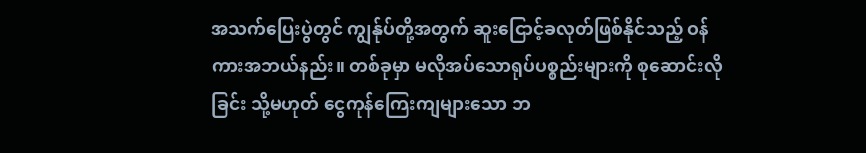အသက်ပြေးပွဲတွင် ကျွန်ုပ်တို့အတွက် ဆူးငြောင့်ခလုတ်ဖြစ်နိုင်သည့် ဝန်ကားအဘယ်နည်း။ တစ်ခုမှာ မလိုအပ်သောရုပ်ပစ္စည်းများကို စုဆောင်းလိုခြင်း သို့မဟုတ် ငွေကုန်ကြေးကျများသော ဘ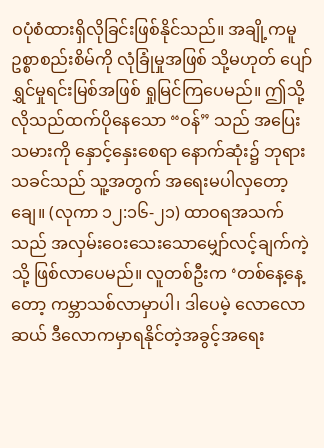ဝပုံစံထားရှိလိုခြင်းဖြစ်နိုင်သည်။ အချို့ကမူ ဥစ္စာစည်းစိမ်ကို လုံခြုံမှုအဖြစ် သို့မဟုတ် ပျော်ရွှင်မှုရင်းမြစ်အဖြစ် ရှုမြင်ကြပေမည်။ ဤသို့လိုသည်ထက်ပိုနေသော “ဝန်” သည် အပြေးသမားကို နှောင့်နှေးစေရာ နောက်ဆုံး၌ ဘုရားသခင်သည် သူ့အတွက် အရေးမပါလှတော့ချေ။ (လုကာ ၁၂:၁၆-၂၁) ထာဝရအသက်သည် အလှမ်းဝေးသေးသောမျှော်လင့်ချက်ကဲ့သို့ ဖြစ်လာပေမည်။ လူတစ်ဦးက ‘တစ်နေ့နေ့တော့ ကမ္ဘာသစ်လာမှာပါ၊ ဒါပေမဲ့ လောလောဆယ် ဒီလောကမှာရနိုင်တဲ့အခွင့်အရေး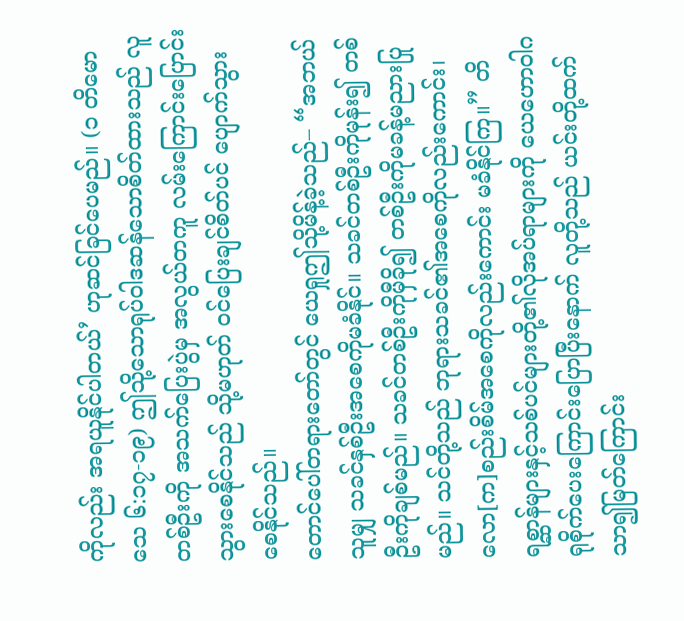ကိုလည်း အရယူနိုင်ပါတယ်’ ဟုဆင်ခြင်ပေမည်။ (၁ တိမောသေ ၆:၁၇-၁၉) ဤသို့သောရုပ်ဝါဒဆန်သောစိတ်ထားသည် လူတစ်ဦးကို အသက်ပြေးပွဲမှ အလွယ်တကူ လမ်းကြောင်းပြောင်းသွားစေနိုင်သည် သို့မဟုတ် ဝင်ပြေးချင်စိတ်ပင် ပျောက်သွားစေနိုင်သည်။
တောင်ပေါ်တရားတော်တွင် ယေရှုဤသို့မိန့်ခဲ့သည်– “အဘယ်သူမျှ သခင်နှစ်ဦးအစေကိုမခံနိုင်။ သခင်တစ်ဦးကိုမုန်း၍ တစ်ဦးကိုချစ်မည်။ သခင်တစ်ဦးကိုမှီခို၍ တစ်ဦးကိုမခန့်မညားပြုမည်။ သင်တို့သည် ဘုရားသခင်၏အစေကိုလည်းကောင်း၊ လော[က]စည်းစိမ်အစေကိုလည်းကောင်း မခံနိုင်ကြ။” တိရစ္ဆာန်များနှင့်သစ်ပင်များတို့၏လိုအပ်ရာများကို ယေဟောဝါဂရုစိုက်ပေးကြောင်းပြောပြီးနောက် လူတို့သည် ယင်းတို့ထက်သာ၍မြတ်ကြောင်း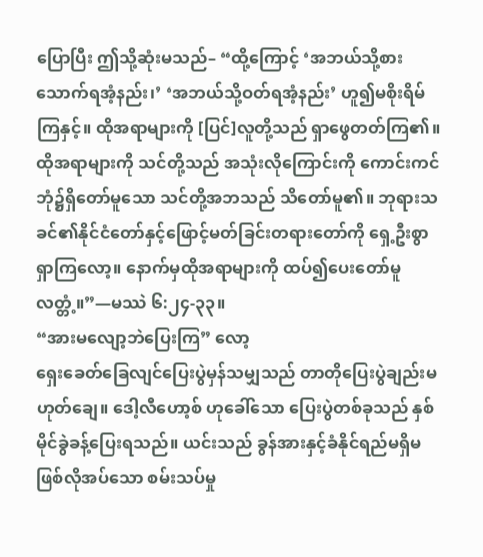ပြောပြီး ဤသို့ဆုံးမသည်– “ထို့ကြောင့် ‘အဘယ်သို့စားသောက်ရအံ့နည်း၊’ ‘အဘယ်သို့ဝတ်ရအံ့နည်း’ ဟူ၍မစိုးရိမ်ကြနှင့်။ ထိုအရာများကို [ပြင်]လူတို့သည် ရှာဖွေတတ်ကြ၏။ ထိုအရာများကို သင်တို့သည် အသုံးလိုကြောင်းကို ကောင်းကင်ဘုံ၌ရှိတော်မူသော သင်တို့အဘသည် သိတော်မူ၏။ ဘုရားသခင်၏နိုင်ငံတော်နှင့်ဖြောင့်မတ်ခြင်းတရားတော်ကို ရှေ့ဦးစွာရှာကြလော့။ နောက်မှထိုအရာများကို ထပ်၍ပေးတော်မူလတ္တံ့။”—မဿဲ ၆:၂၄-၃၃။
“အားမလျော့ဘဲပြေးကြ” လော့
ရှေးခေတ်ခြေလျင်ပြေးပွဲမှန်သမျှသည် တာတိုပြေးပွဲချည်းမဟုတ်ချေ။ ဒေါ့လီဟော့စ် ဟုခေါ်သော ပြေးပွဲတစ်ခုသည် နှစ်မိုင်ခွဲခန့်ပြေးရသည်။ ယင်းသည် ခွန်အားနှင့်ခံနိုင်ရည်မရှိမဖြစ်လိုအပ်သော စမ်းသပ်မှု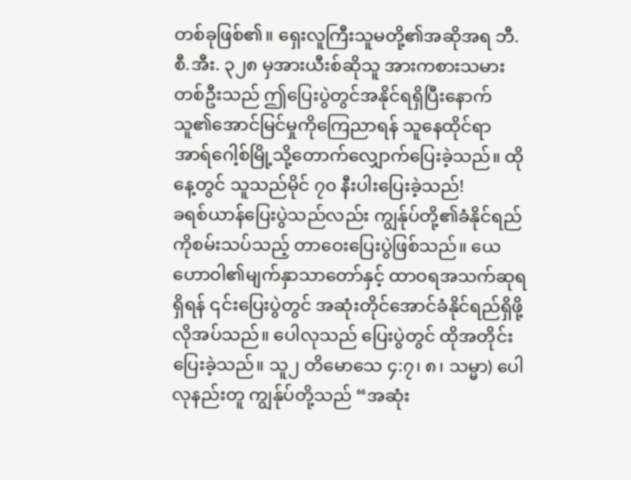တစ်ခုဖြစ်၏။ ရှေးလူကြီးသူမတို့၏အဆိုအရ ဘီ.စီ.အီး. ၃၂၈ မှအားယီးစ်ဆိုသူ အားကစားသမားတစ်ဦးသည် ဤပြေးပွဲတွင်အနိုင်ရရှိပြီးနောက် သူ၏အောင်မြင်မှုကိုကြေညာရန် သူနေထိုင်ရာ အာရ်ဂေါ့စ်မြို့သို့တောက်လျှောက်ပြေးခဲ့သည်။ ထိုနေ့တွင် သူသည်မိုင် ၇၀ နီးပါးပြေးခဲ့သည်!
ခရစ်ယာန်ပြေးပွဲသည်လည်း ကျွန်ုပ်တို့၏ခံနိုင်ရည်ကိုစမ်းသပ်သည့် တာဝေးပြေးပွဲဖြစ်သည်။ ယေဟောဝါ၏မျက်နှာသာတော်နှင့် ထာဝရအသက်ဆုရရှိရန် ၎င်းပြေးပွဲတွင် အဆုံးတိုင်အောင်ခံနိုင်ရည်ရှိဖို့လိုအပ်သည်။ ပေါလုသည် ပြေးပွဲတွင် ထိုအတိုင်းပြေးခဲ့သည်။ သူ၂ တိမောသေ ၄:၇၊ ၈၊ သမ္မာ) ပေါလုနည်းတူ ကျွန်ုပ်တို့သည် “အဆုံး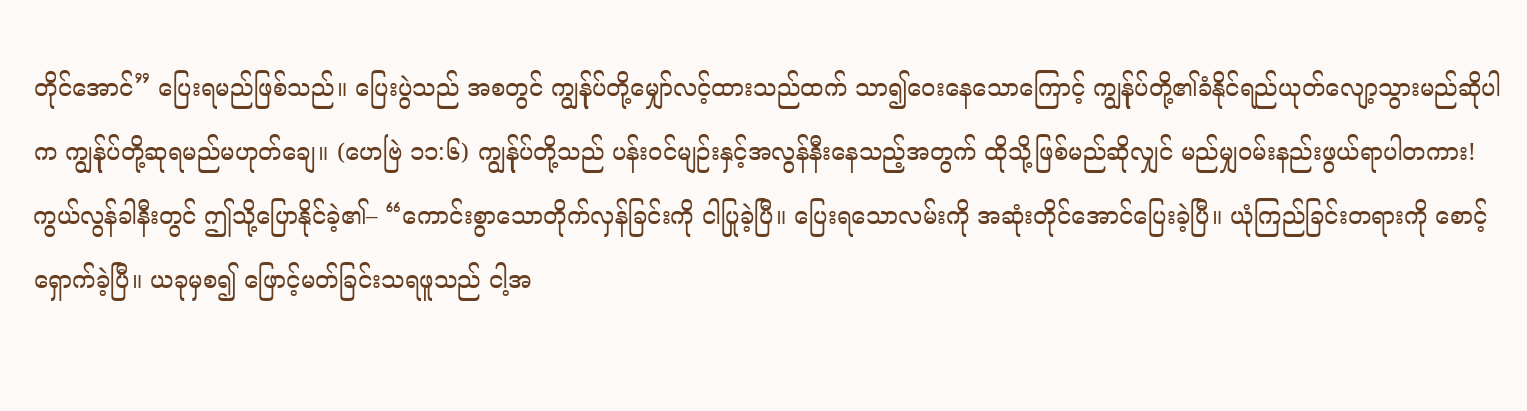တိုင်အောင်” ပြေးရမည်ဖြစ်သည်။ ပြေးပွဲသည် အစတွင် ကျွန်ုပ်တို့မျှော်လင့်ထားသည်ထက် သာ၍ဝေးနေသောကြောင့် ကျွန်ုပ်တို့၏ခံနိုင်ရည်ယုတ်လျော့သွားမည်ဆိုပါက ကျွန်ုပ်တို့ဆုရမည်မဟုတ်ချေ။ (ဟေဗြဲ ၁၁:၆) ကျွန်ုပ်တို့သည် ပန်းဝင်မျဉ်းနှင့်အလွန်နီးနေသည့်အတွက် ထိုသို့ဖြစ်မည်ဆိုလျှင် မည်မျှဝမ်းနည်းဖွယ်ရာပါတကား!
ကွယ်လွန်ခါနီးတွင် ဤသို့ပြောနိုင်ခဲ့၏– “ကောင်းစွာသောတိုက်လှန်ခြင်းကို ငါပြုခဲ့ပြီ။ ပြေးရသောလမ်းကို အဆုံးတိုင်အောင်ပြေးခဲ့ပြီ။ ယုံကြည်ခြင်းတရားကို စောင့်ရှောက်ခဲ့ပြီ။ ယခုမှစ၍ ဖြောင့်မတ်ခြင်းသရဖူသည် ငါ့အ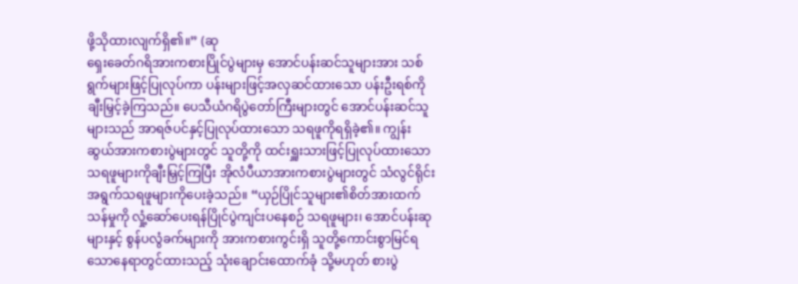ဖို့သိုထားလျက်ရှိ၏။” (ဆု
ရှေးခေတ်ဂရိအားကစားပြိုင်ပွဲများမှ အောင်ပန်းဆင်သူများအား သစ်ရွက်များဖြင့်ပြုလုပ်ကာ ပန်းများဖြင့်အလှဆင်ထားသော ပန်းဦးရစ်ကို ချီးမြှင့်ခဲ့ကြသည်။ ပေသီယံဂရိပွဲတော်ကြီးများတွင် အောင်ပန်းဆင်သူများသည် အာရဇ်ပင်နှင့်ပြုလုပ်ထားသော သရဖူကိုရရှိခဲ့၏။ ကျွန်းဆွယ်အားကစားပွဲများတွင် သူတို့ကို ထင်းရှူးသားဖြင့်ပြုလုပ်ထားသော သရဖူများကိုချီးမြှင့်ကြပြီး အိုလံပီယာအားကစားပွဲများတွင် သံလွင်ရိုင်းအရွက်သရဖူများကိုပေးခဲ့သည်။ “ယှဉ်ပြိုင်သူများ၏စိတ်အားထက်သန်မှုကို လှုံ့ဆော်ပေးရန်ပြိုင်ပွဲကျင်းပနေစဉ် သရဖူများ၊ အောင်ပန်းဆုများနှင့် စွန်ပလွံခက်များကို အားကစားကွင်းရှိ သူတို့ကောင်းစွာမြင်ရသောနေရာတွင်ထားသည့် သုံးချောင်းထောက်ခုံ သို့မဟုတ် စားပွဲ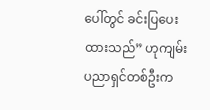ပေါ်တွင် ခင်းပြပေးထားသည်” ဟုကျမ်းပညာရှင်တစ်ဦးက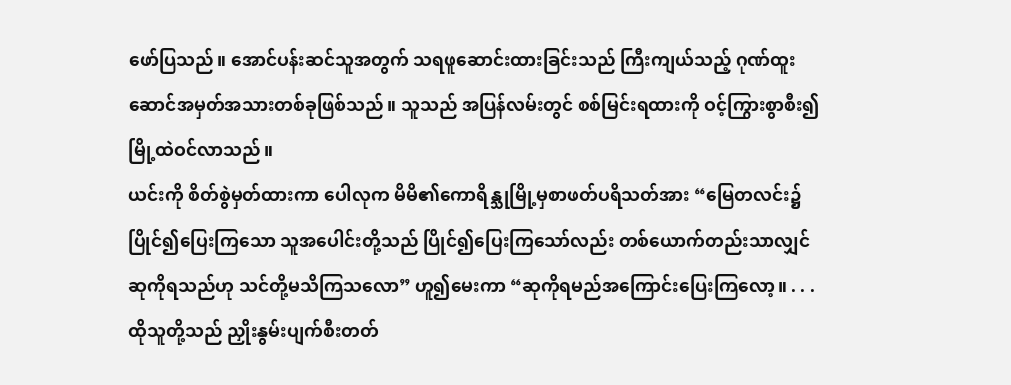ဖော်ပြသည်။ အောင်ပန်းဆင်သူအတွက် သရဖူဆောင်းထားခြင်းသည် ကြီးကျယ်သည့် ဂုဏ်ထူးဆောင်အမှတ်အသားတစ်ခုဖြစ်သည်။ သူသည် အပြန်လမ်းတွင် စစ်မြင်းရထားကို ဝင့်ကြွားစွာစီး၍ မြို့ထဲဝင်လာသည်။
ယင်းကို စိတ်စွဲမှတ်ထားကာ ပေါလုက မိမိ၏ကောရိန္သုမြို့မှစာဖတ်ပရိသတ်အား “မြေတလင်း၌ပြိုင်၍ပြေးကြသော သူအပေါင်းတို့သည် ပြိုင်၍ပြေးကြသော်လည်း တစ်ယောက်တည်းသာလျှင် ဆုကိုရသည်ဟု သင်တို့မသိကြသလော” ဟူ၍မေးကာ “ဆုကိုရမည်အကြောင်းပြေးကြလော့။ . . . ထိုသူတို့သည် ညှိုးနွမ်းပျက်စီးတတ်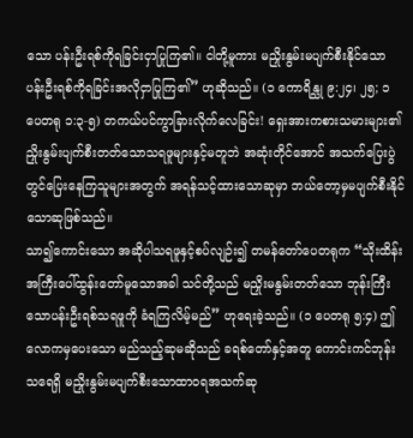သော ပန်းဦးရစ်ကိုရခြင်းငှာပြုကြ၏။ ငါတို့မူကား မညှိုးနွမ်းမပျက်စီးနိုင်သော ပန်းဦးရစ်ကိုရခြင်းအလိုငှာပြုကြ၏” ဟုဆိုသည်။ (၁ ကောရိန္သု ၉:၂၄၊ ၂၅; ၁ ပေတရု ၁:၃-၅) တကယ်ပင်ကွာခြားလိုက်လေခြင်း! ရှေးအားကစားသမားများ၏ ညှိုးနွမ်းပျက်စီးတတ်သောသရဖူများနှင့်မတူဘဲ အဆုံးတိုင်အောင် အသက်ပြေးပွဲတွင်ပြေးနေကြသူများအတွက် အရန်သင့်ထားသောဆုမှာ ဘယ်တော့မှမပျက်စီးနိုင်သောဆုဖြစ်သည်။
သာ၍ကောင်းသော အဆိုပါသရဖူနှင့်စပ်လျဉ်း၍ တမန်တော်ပေတရုက “သိုးထိန်းအကြီးပေါ်ထွန်းတော်မူသောအခါ သင်တို့သည် မညှိုးမနွမ်းတတ်သော ဘုန်းကြီးသောပန်းဦးရစ်သရဖူကို ခံရကြလိမ့်မည်” ဟုရေးခဲ့သည်။ (၁ ပေတရု ၅:၄) ဤလောကမှပေးသော မည်သည့်ဆုမဆိုသည် ခရစ်တော်နှင့်အတူ ကောင်းကင်ဘုန်းသရေရှိ မညှိုးနွမ်းမပျက်စီးသောထာဝရအသက်ဆု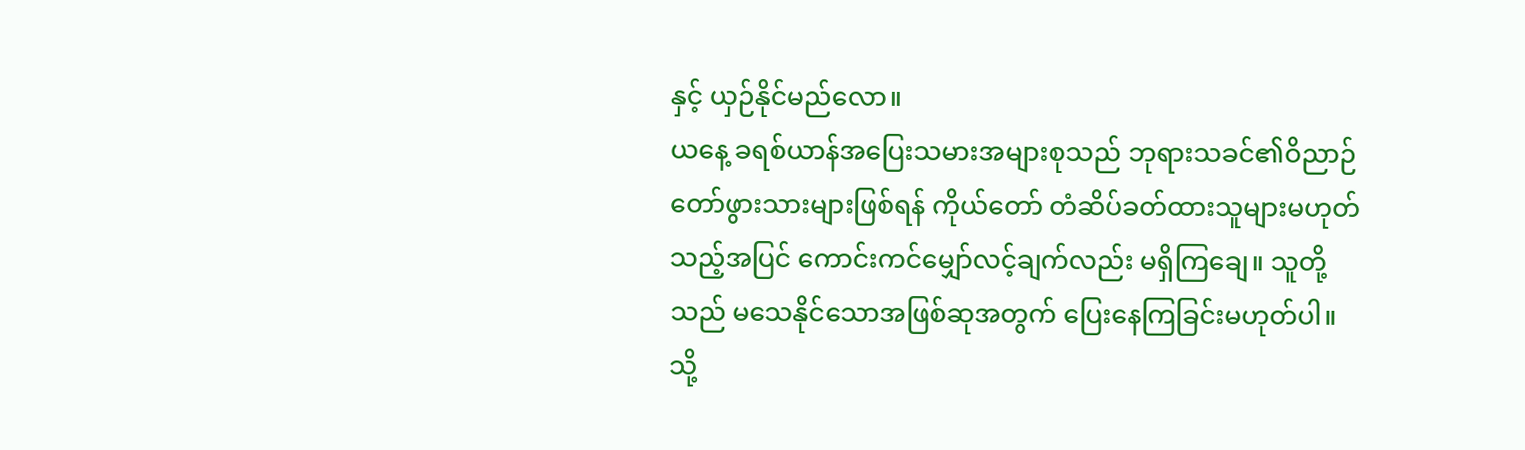နှင့် ယှဉ်နိုင်မည်လော။
ယနေ့ ခရစ်ယာန်အပြေးသမားအများစုသည် ဘုရားသခင်၏ဝိညာဉ်တော်ဖွားသားများဖြစ်ရန် ကိုယ်တော် တံဆိပ်ခတ်ထားသူများမဟုတ်သည့်အပြင် ကောင်းကင်မျှော်လင့်ချက်လည်း မရှိကြချေ။ သူတို့သည် မသေနိုင်သောအဖြစ်ဆုအတွက် ပြေးနေကြခြင်းမဟုတ်ပါ။ သို့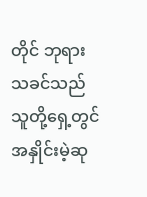တိုင် ဘုရားသခင်သည် သူတို့ရှေ့တွင် အနှိုင်းမဲ့ဆု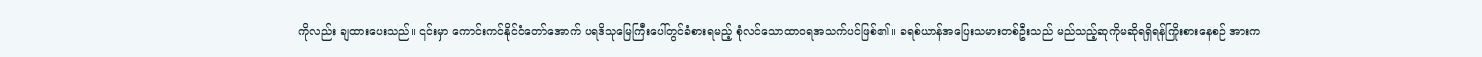ကိုလည်း ချထားပေးသည်။ ၎င်းမှာ ကောင်းကင်နိုင်ငံတော်အောက် ပရဒိသုမြေကြီးပေါ်တွင်ခံစားရမည့် စုံလင်သောထာဝရအသက်ပင်ဖြစ်၏။ ခရစ်ယာန်အပြေးသမားတစ်ဦးသည် မည်သည့်ဆုကိုမဆိုရရှိရန်ကြိုးစားနေစဉ် အားက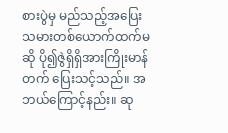စားပွဲမှ မည်သည့်အပြေးသမားတစ်ယောက်ထက်မဆို ပို၍ဇွဲရှိရှိအားကြိုးမာန်တက် ပြေးသင့်သည်။ အဘယ်ကြောင့်နည်း။ ဆု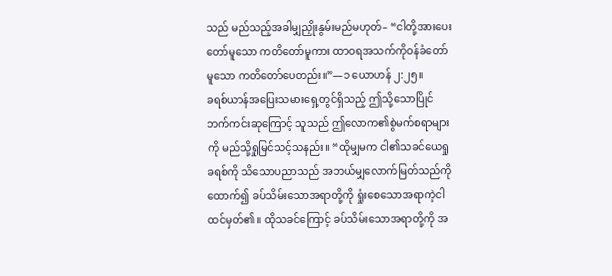သည် မည်သည့်အခါမျှညှိုးနွမ်းမည်မဟုတ်– “ငါတို့အားပေးတော်မူသော ကတိတော်မူကား ထာဝရအသက်ကိုဝန်ခံတော်မူသော ကတိတော်ပေတည်း။”—၁ ယောဟန် ၂:၂၅။
ခရစ်ယာန်အပြေးသမားရှေ့တွင်ရှိသည့် ဤသို့သောပြိုင်ဘက်ကင်းဆုကြောင့် သူသည် ဤလောက၏စွဲမက်စရာများကို မည်သို့ရှုမြင်သင့်သနည်း။ “ထိုမျှမက ငါ၏သခင်ယေရှုခရစ်ကို သိသောပညာသည် အဘယ်မျှလောက်မြတ်သည်ကိုထောက်၍ ခပ်သိမ်းသောအရာတို့ကို ရှုံးစေသောအရာကဲ့ငါထင်မှတ်၏။ ထိုသခင်ကြောင့် ခပ်သိမ်းသောအရာတို့ကို အ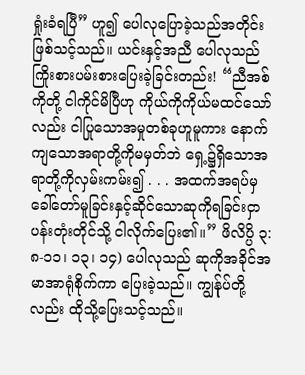ရှုံးခံရပြီ” ဟူ၍ ပေါလုပြောခဲ့သည်အတိုင်းဖြစ်သင့်သည်။ ယင်းနှင့်အညီ ပေါလုသည် ကြိုးစားပမ်းစားပြေးခဲ့ခြင်းတည်း! “ညီအစ်ကိုတို့ ငါကိုင်မိပြီဟု ကိုယ်ကိုကိုယ်မထင်သော်လည်း ငါပြုသောအမှုတစ်ခုဟူမူကား နောက်ကျသောအရာတို့ကိုမမှတ်ဘဲ ရှေ့၌ရှိသောအရာတို့ကိုလှမ်းကမ်း၍ . . . အထက်အရပ်မှခေါ်တော်မူခြင်းနှင့်ဆိုင်သောဆုကိုရခြင်းငှာ ပန်းတုံးတိုင်သို့ ငါလိုက်ပြေး၏။” ဖိလိပ္ပိ ၃:၈-၁၁၊ ၁၃၊ ၁၄) ပေါလုသည် ဆုကိုအခိုင်အမာအာရုံစိုက်ကာ ပြေးခဲ့သည်။ ကျွန်ုပ်တို့လည်း ထိုသို့ပြေးသင့်သည်။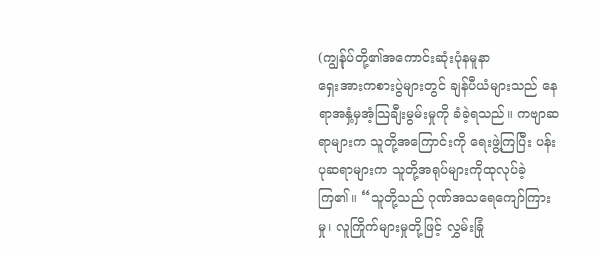(ကျွန်ုပ်တို့၏အကောင်းဆုံးပုံနမူနာ
ရှေးအားကစားပွဲများတွင် ချန်ပီယံများသည် နေရာအနှံ့မှအံ့သြချီးမွမ်းမှုကို ခံခဲ့ရသည်။ ကဗျာဆရာများက သူတို့အကြောင်းကို ရေးဖွဲ့ကြပြီး ပန်းပုဆရာများက သူတို့အရုပ်များကိုထုလုပ်ခဲ့ကြ၏။ “သူတို့သည် ဂုဏ်အသရေကျော်ကြားမှု၊ လူကြိုက်များမှုတို့ဖြင့် လွှမ်းခြုံ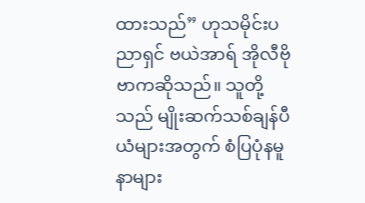ထားသည်” ဟုသမိုင်းပညာရှင် ဗယဲအာရ် အိုလီဗိုဗာကဆိုသည်။ သူတို့သည် မျိုးဆက်သစ်ချန်ပီယံများအတွက် စံပြပုံနမူနာများ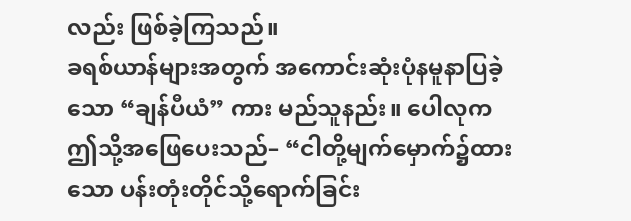လည်း ဖြစ်ခဲ့ကြသည်။
ခရစ်ယာန်များအတွက် အကောင်းဆုံးပုံနမူနာပြခဲ့သော “ချန်ပီယံ” ကား မည်သူနည်း။ ပေါလုက ဤသို့အဖြေပေးသည်– “ငါတို့မျက်မှောက်၌ထားသော ပန်းတုံးတိုင်သို့ရောက်ခြင်း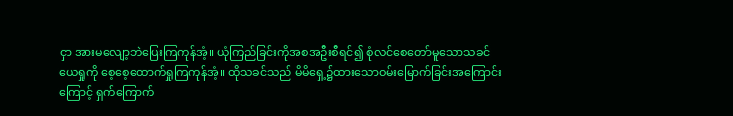ငှာ အားမလျော့ဘဲပြေးကြကုန်အံ့။ ယုံကြည်ခြင်းကိုအစအဦးစီရင်၍ စုံလင်စေတော်မူသောသခင်ယေရှုကို စေ့စေ့ထောက်ရှုကြကုန်အံ့။ ထိုသခင်သည် မိမိရှေ့၌ထားသောဝမ်းမြောက်ခြင်းအကြောင်းကြောင့် ရှက်ကြောက်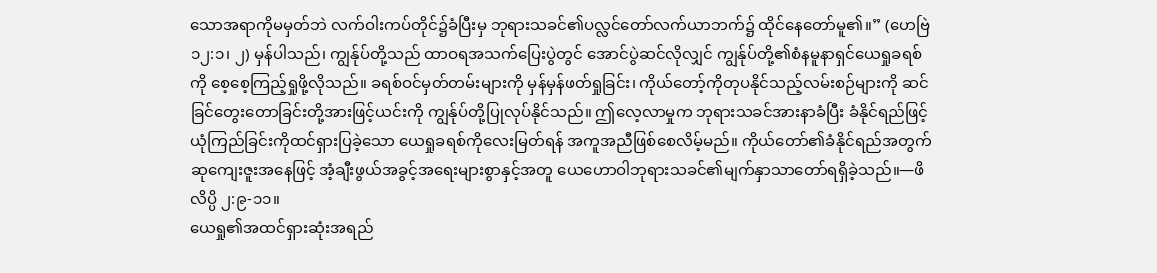သောအရာကိုမမှတ်ဘဲ လက်ဝါးကပ်တိုင်၌ခံပြီးမှ ဘုရားသခင်၏ပလ္လင်တော်လက်ယာဘက်၌ ထိုင်နေတော်မူ၏။” (ဟေဗြဲ ၁၂:၁၊ ၂) မှန်ပါသည်၊ ကျွန်ုပ်တို့သည် ထာဝရအသက်ပြေးပွဲတွင် အောင်ပွဲဆင်လိုလျှင် ကျွန်ုပ်တို့၏စံနမူနာရှင်ယေရှုခရစ်ကို စေ့စေ့ကြည့်ရှုဖို့လိုသည်။ ခရစ်ဝင်မှတ်တမ်းများကို မှန်မှန်ဖတ်ရှုခြင်း၊ ကိုယ်တော့်ကိုတုပနိုင်သည့်လမ်းစဉ်များကို ဆင်ခြင်တွေးတောခြင်းတို့အားဖြင့်ယင်းကို ကျွန်ုပ်တို့ပြုလုပ်နိုင်သည်။ ဤလေ့လာမှုက ဘုရားသခင်အားနာခံပြီး ခံနိုင်ရည်ဖြင့်ယုံကြည်ခြင်းကိုထင်ရှားပြခဲ့သော ယေရှုခရစ်ကိုလေးမြတ်ရန် အကူအညီဖြစ်စေလိမ့်မည်။ ကိုယ်တော်၏ခံနိုင်ရည်အတွက် ဆုကျေးဇူးအနေဖြင့် အံ့ချီးဖွယ်အခွင့်အရေးများစွာနှင့်အတူ ယေဟောဝါဘုရားသခင်၏မျက်နှာသာတော်ရရှိခဲ့သည်။—ဖိလိပ္ပိ ၂:၉-၁၁။
ယေရှု၏အထင်ရှားဆုံးအရည်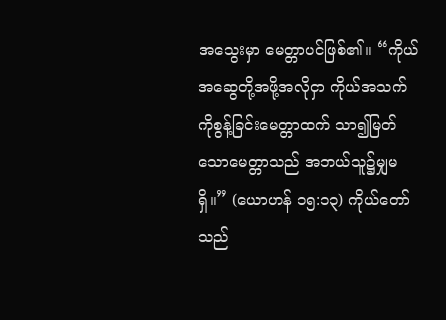အသွေးမှာ မေတ္တာပင်ဖြစ်၏။ “ကိုယ်အဆွေတို့အဖို့အလိုငှာ ကိုယ်အသက်ကိုစွန့်ခြင်းမေတ္တာထက် သာ၍မြတ်သောမေတ္တာသည် အဘယ်သူ၌မျှမရှိ။” (ယောဟန် ၁၅:၁၃) ကိုယ်တော်သည်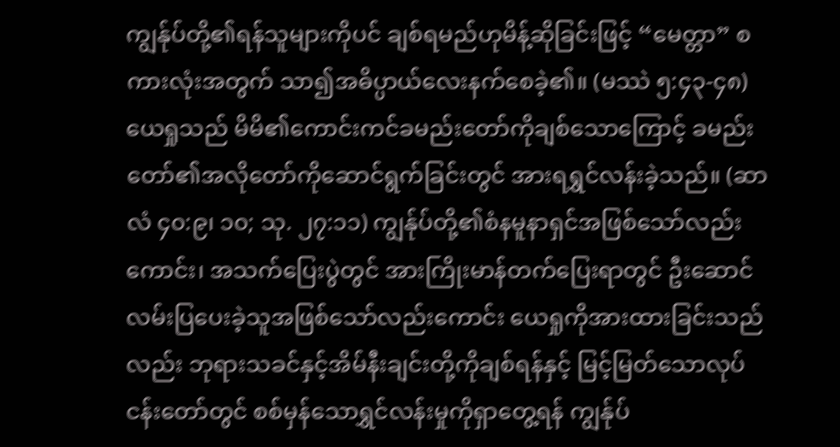ကျွန်ုပ်တို့၏ရန်သူများကိုပင် ချစ်ရမည်ဟုမိန့်ဆိုခြင်းဖြင့် “မေတ္တာ” စကားလုံးအတွက် သာ၍အဓိပ္ပာယ်လေးနက်စေခဲ့၏။ (မဿဲ ၅:၄၃-၄၈) ယေရှုသည် မိမိ၏ကောင်းကင်ခမည်းတော်ကိုချစ်သောကြောင့် ခမည်းတော်၏အလိုတော်ကိုဆောင်ရွက်ခြင်းတွင် အားရရွှင်လန်းခဲ့သည်။ (ဆာလံ ၄၀:၉၊ ၁၀; သု. ၂၇:၁၁) ကျွန်ုပ်တို့၏စံနမူနာရှင်အဖြစ်သော်လည်းကောင်း၊ အသက်ပြေးပွဲတွင် အားကြိုးမာန်တက်ပြေးရာတွင် ဦးဆောင်လမ်းပြပေးခဲ့သူအဖြစ်သော်လည်းကောင်း ယေရှုကိုအားထားခြင်းသည်လည်း ဘုရားသခင်နှင့်အိမ်နီးချင်းတို့ကိုချစ်ရန်နှင့် မြင့်မြတ်သောလုပ်ငန်းတော်တွင် စစ်မှန်သောရွှင်လန်းမှုကိုရှာတွေ့ရန် ကျွန်ုပ်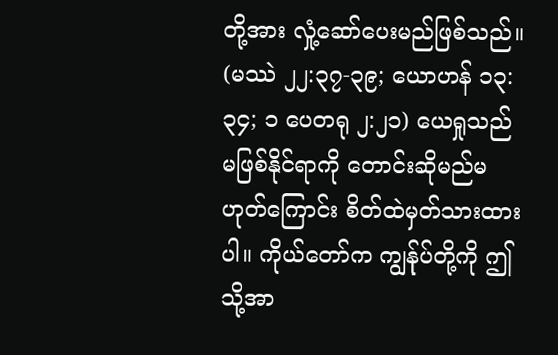တို့အား လှုံ့ဆော်ပေးမည်ဖြစ်သည်။ (မဿဲ ၂၂:၃၇-၃၉; ယောဟန် ၁၃:၃၄; ၁ ပေတရု ၂:၂၁) ယေရှုသည် မဖြစ်နိုင်ရာကို တောင်းဆိုမည်မဟုတ်ကြောင်း စိတ်ထဲမှတ်သားထားပါ။ ကိုယ်တော်က ကျွန်ုပ်တို့ကို ဤသို့အာ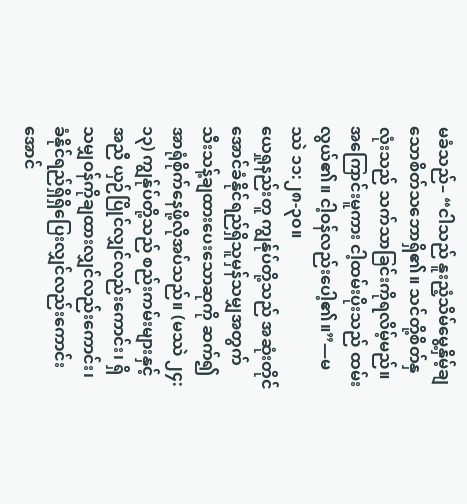မခံသည်– “ငါသည် နူးညံ့သိမ်မွေ့နှိမ့်ချသောစိတ်သဘောရှိ၏။ သင်တို့စိတ်နှလုံးသည် သက်သာခြင်းကိုရလိမ့်မည်။ အကြောင်းမူကား ငါ့ထမ်းပိုးသည် ထမ်းလွယ်၏။ ငါ့ဝန်လည်းပေါ့၏။”—မဿဲ ၁၁:၂၈-၃၀။
ယေရှုနည်းတူ ကျွန်ုပ်တို့သည် အဆုံးတိုင်အောင်ခံနိုင်ရည်ရှိသူမှန်သမျှအတွက် သီးသန့်ချထားပေးသောဆုကို ဆက်၍အာရုံစိုက်နေဖို့လိုအပ်သည်။ (မဿဲ ၂၄:၁၃) ကျွန်ုပ်တို့သည် စည်းကမ်းများနှင့်အညီ ယှဉ်ပြိုင်လျှင်လည်းကောင်း၊ ရှိသမျှဝန်ကိုချထားလျှင်လည်းကောင်း၊ ခံနိုင်ရည်ရှိရှိပြေးလျှင်လည်းကောင်း အောင်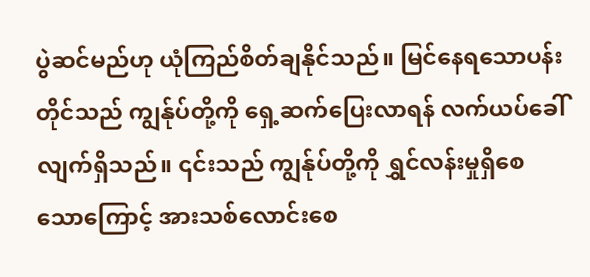ပွဲဆင်မည်ဟု ယုံကြည်စိတ်ချနိုင်သည်။ မြင်နေရသောပန်းတိုင်သည် ကျွန်ုပ်တို့ကို ရှေ့ဆက်ပြေးလာရန် လက်ယပ်ခေါ်လျက်ရှိသည်။ ၎င်းသည် ကျွန်ုပ်တို့ကို ရွှင်လန်းမှုရှိစေသောကြောင့် အားသစ်လောင်းစေ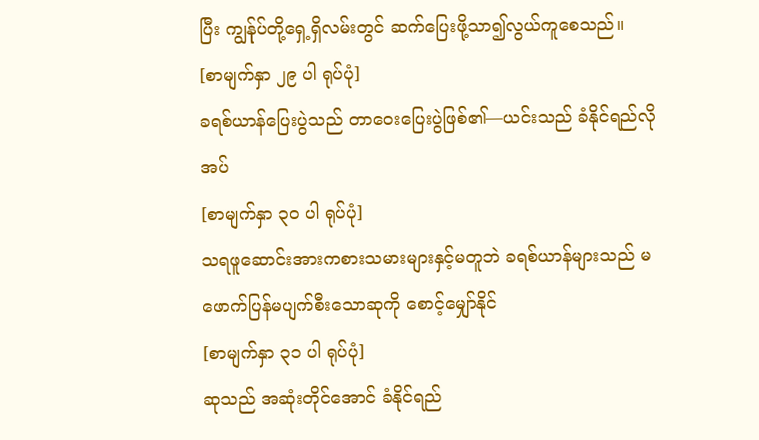ပြီး ကျွန်ုပ်တို့ရှေ့ရှိလမ်းတွင် ဆက်ပြေးဖို့သာ၍လွယ်ကူစေသည်။
[စာမျက်နှာ ၂၉ ပါ ရုပ်ပုံ]
ခရစ်ယာန်ပြေးပွဲသည် တာဝေးပြေးပွဲဖြစ်၏—ယင်းသည် ခံနိုင်ရည်လိုအပ်
[စာမျက်နှာ ၃၀ ပါ ရုပ်ပုံ]
သရဖူဆောင်းအားကစားသမားများနှင့်မတူဘဲ ခရစ်ယာန်များသည် မဖောက်ပြန်မပျက်စီးသောဆုကို စောင့်မျှော်နိုင်
[စာမျက်နှာ ၃၁ ပါ ရုပ်ပုံ]
ဆုသည် အဆုံးတိုင်အောင် ခံနိုင်ရည်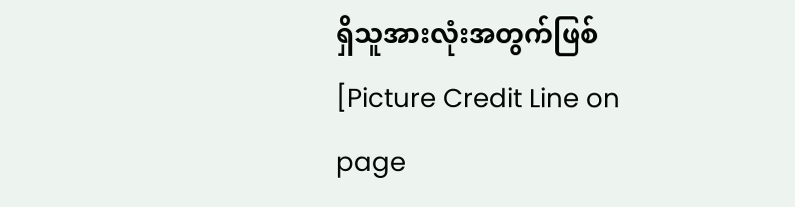ရှိသူအားလုံးအတွက်ဖြစ်
[Picture Credit Line on page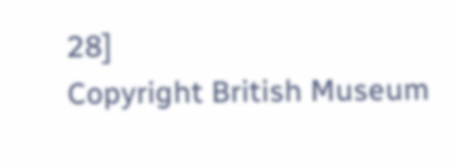28]
Copyright British Museum